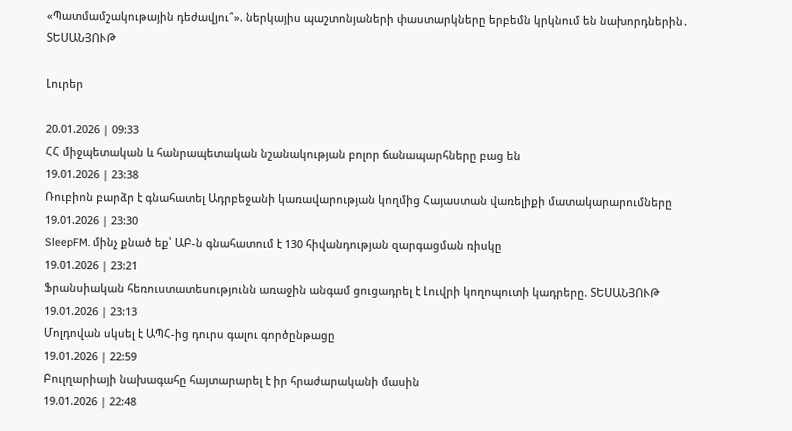«Պատմամշակութային դեժավյու՞». ներկայիս պաշտոնյաների փաստարկները երբեմն կրկնում են նախորդներին․ ՏԵՍԱՆՅՈՒԹ

Լուրեր

20.01.2026 | 09:33
ՀՀ միջպետական և հանրապետական նշանակության բոլոր ճանապարհները բաց են
19.01.2026 | 23:38
Ռուբիոն բարձր է գնահատել Ադրբեջանի կառավարության կողմից Հայաստան վառելիքի մատակարարումները
19.01.2026 | 23:30
SleepFM. մինչ քնած եք՝ ԱԲ-ն գնահատում է 130 հիվանդության զարգացման ռիսկը
19.01.2026 | 23:21
Ֆրանսիական հեռուստատեսությունն առաջին անգամ ցուցադրել է Լուվրի կողոպուտի կադրերը. ՏԵՍԱՆՅՈՒԹ
19.01.2026 | 23:13
Մոլդովան սկսել է ԱՊՀ-ից դուրս գալու գործընթացը
19.01.2026 | 22:59
Բուլղարիայի նախագահը հայտարարել է իր հրաժարականի մասին
19.01.2026 | 22:48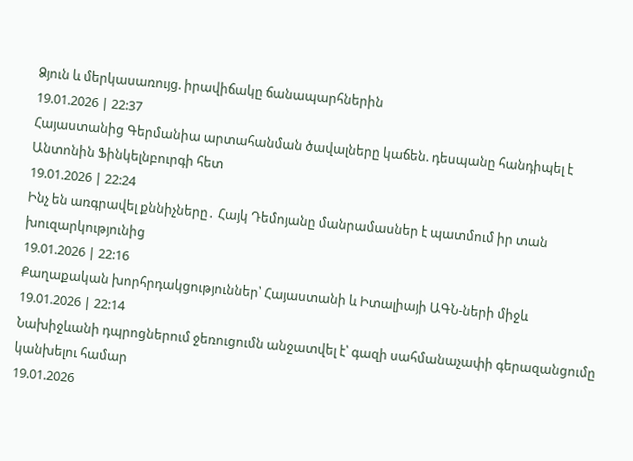Ձյուն և մերկասառույց. իրավիճակը ճանապարհներին
19.01.2026 | 22:37
Հայաստանից Գերմանիա արտահանման ծավալները կաճեն. դեսպանը հանդիպել է Անտոնին Ֆինկելնբուրգի հետ
19.01.2026 | 22:24
Ինչ են առգրավել քննիչները․ Հայկ Դեմոյանը մանրամասներ է պատմում իր տան խուզարկությունից
19.01.2026 | 22:16
Քաղաքական խորհրդակցություններ՝ Հայաստանի և Իտալիայի ԱԳՆ-ների միջև
19.01.2026 | 22:14
Նախիջևանի դպրոցներում ջեռուցումն անջատվել է՝ գազի սահմանաչափի գերազանցումը կանխելու համար
19.01.2026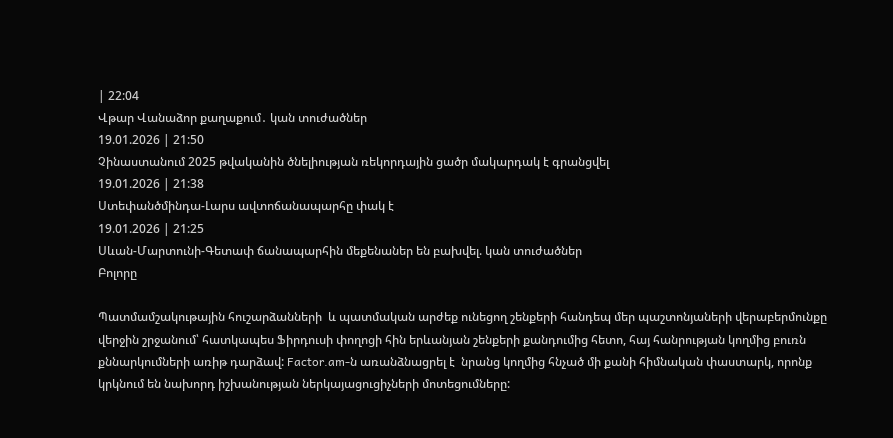| 22:04
Վթար Վանաձոր քաղաքում․ կան տուժածներ
19.01.2026 | 21:50
Չինաստանում 2025 թվականին ծնելիության ռեկորդային ցածր մակարդակ է գրանցվել
19.01.2026 | 21:38
Ստեփանծմինդա-Լարս ավտոճանապարհը փակ է
19.01.2026 | 21:25
Սևան-Մարտունի-Գետափ ճանապարհին մեքենաներ են բախվել. կան տուժածներ
Բոլորը

Պատմամշակութային հուշարձանների  և պատմական արժեք ունեցող շենքերի հանդեպ մեր պաշտոնյաների վերաբերմունքը վերջին շրջանում՝ հատկապես Ֆիրդուսի փողոցի հին երևանյան շենքերի քանդումից հետո, հայ հանրության կողմից բուռն քննարկումների առիթ դարձավ: Factor.am-ն առանձնացրել է  նրանց կողմից հնչած մի քանի հիմնական փաստարկ, որոնք կրկնում են նախորդ իշխանության ներկայացուցիչների մոտեցումները: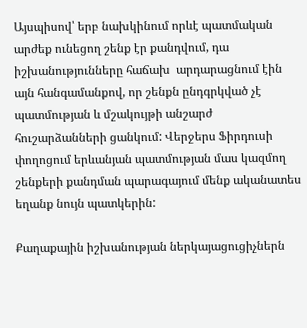Այսպիսով՝ երբ նախկինում որևէ պատմական արժեք ունեցող շենք էր քանդվում, դա իշխանությունները հաճախ  արդարացնում էին այն հանգամանքով, որ շենքն ընդգրկված չէ պատմության և մշակույթի անշարժ հուշարձանների ցանկում: Վերջերս Ֆիրդուսի փողոցում երևանյան պատմության մաս կազմող շենքերի քանդման պարագայում մենք ականատես եղանք նույն պատկերին:

Քաղաքային իշխանության ներկայացուցիչներն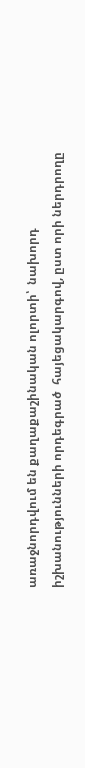առաջնորդվում են քաղաքաշինական ոլորտի՝  նախորդ իշխանությունների որդեգրած  հայեցակարգով, ըստ որի ներդրողը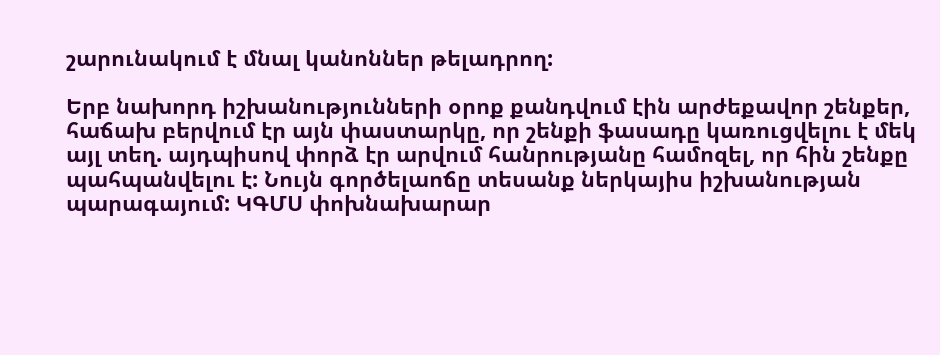շարունակում է մնալ կանոններ թելադրող:

Երբ նախորդ իշխանությունների օրոք քանդվում էին արժեքավոր շենքեր, հաճախ բերվում էր այն փաստարկը, որ շենքի ֆասադը կառուցվելու է մեկ այլ տեղ. այդպիսով փորձ էր արվում հանրությանը համոզել, որ հին շենքը պահպանվելու է: Նույն գործելաոճը տեսանք ներկայիս իշխանության պարագայում: ԿԳՄՍ փոխնախարար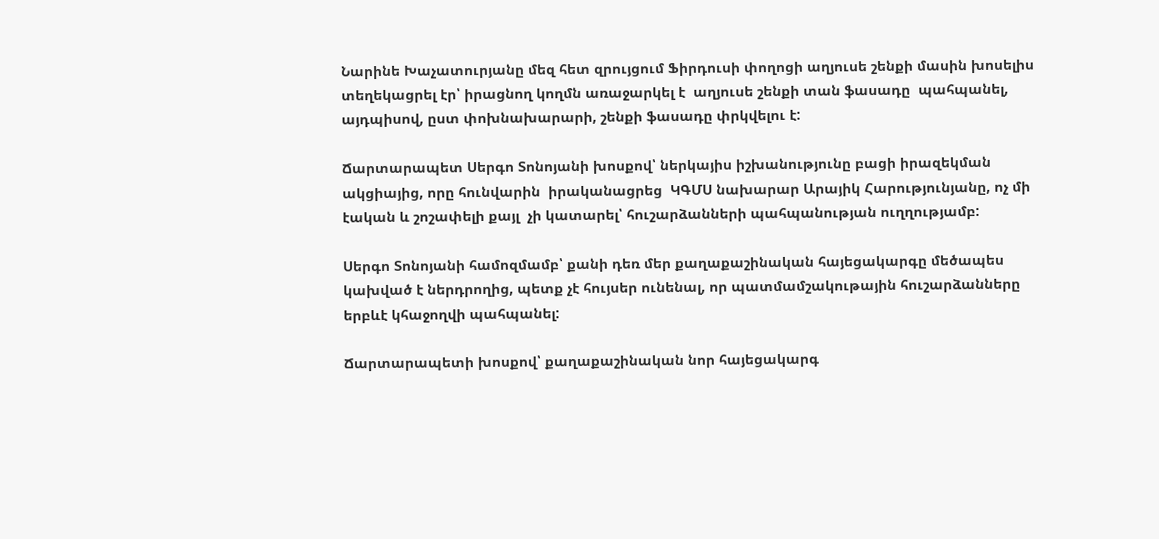Նարինե Խաչատուրյանը մեզ հետ զրույցում Ֆիրդուսի փողոցի աղյուսե շենքի մասին խոսելիս տեղեկացրել էր՝ իրացնող կողմն առաջարկել է  աղյուսե շենքի տան ֆասադը  պահպանել, այդպիսով, ըստ փոխնախարարի, շենքի ֆասադը փրկվելու է:

Ճարտարապետ Սերգո Տոնոյանի խոսքով՝ ներկայիս իշխանությունը բացի իրազեկման ակցիայից, որը հունվարին  իրականացրեց  ԿԳՄՍ նախարար Արայիկ Հարությունյանը, ոչ մի էական և շոշափելի քայլ  չի կատարել՝ հուշարձանների պահպանության ուղղությամբ:

Սերգո Տոնոյանի համոզմամբ՝ քանի դեռ մեր քաղաքաշինական հայեցակարգը մեծապես կախված է ներդրողից, պետք չէ հույսեր ունենալ, որ պատմամշակութային հուշարձանները  երբևէ կհաջողվի պահպանել:

Ճարտարապետի խոսքով՝ քաղաքաշինական նոր հայեցակարգ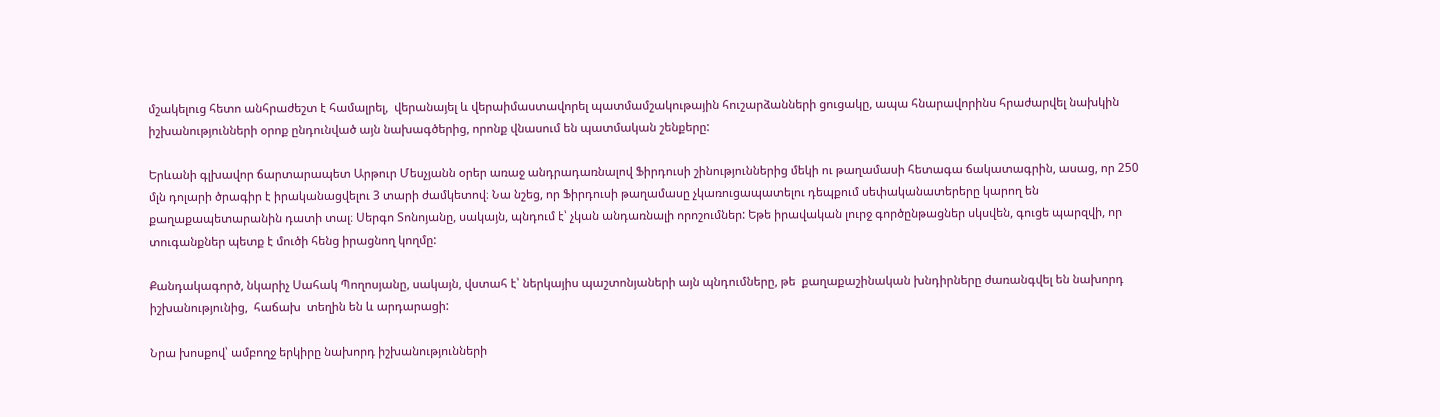մշակելուց հետո անհրաժեշտ է համալրել,  վերանայել և վերաիմաստավորել պատմամշակութային հուշարձանների ցուցակը, ապա հնարավորինս հրաժարվել նախկին իշխանությունների օրոք ընդունված այն նախագծերից, որոնք վնասում են պատմական շենքերը:

Երևանի գլխավոր ճարտարապետ Արթուր Մեսչյանն օրեր առաջ անդրադառնալով Ֆիրդուսի շինություններից մեկի ու թաղամասի հետագա ճակատագրին, ասաց, որ 250 մլն դոլարի ծրագիր է իրականացվելու 3 տարի ժամկետով։ Նա նշեց, որ Ֆիրդուսի թաղամասը չկառուցապատելու դեպքում սեփականատերերը կարող են քաղաքապետարանին դատի տալ։ Սերգո Տոնոյանը, սակայն, պնդում է՝ չկան անդառնալի որոշումներ: Եթե իրավական լուրջ գործընթացներ սկսվեն, գուցե պարզվի, որ տուգանքներ պետք է մուծի հենց իրացնող կողմը:

Քանդակագործ, նկարիչ Սահակ Պողոսյանը, սակայն, վստահ է՝ ներկայիս պաշտոնյաների այն պնդումները, թե  քաղաքաշինական խնդիրները ժառանգվել են նախորդ իշխանությունից,  հաճախ  տեղին են և արդարացի:

Նրա խոսքով՝ ամբողջ երկիրը նախորդ իշխանությունների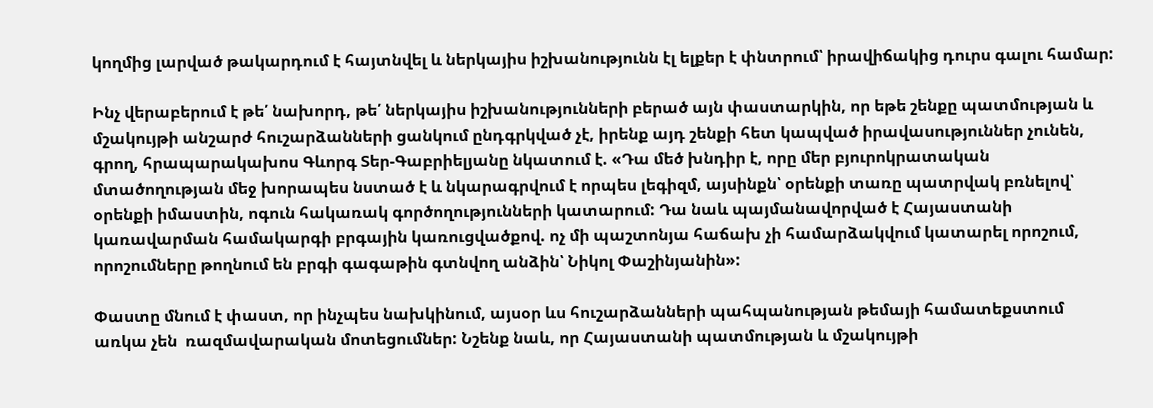կողմից լարված թակարդում է հայտնվել և ներկայիս իշխանությունն էլ ելքեր է փնտրում՝ իրավիճակից դուրս գալու համար:

Ինչ վերաբերում է թե՛ նախորդ, թե՛ ներկայիս իշխանությունների բերած այն փաստարկին, որ եթե շենքը պատմության և մշակույթի անշարժ հուշարձանների ցանկում ընդգրկված չէ, իրենք այդ շենքի հետ կապված իրավասություններ չունեն, գրող, հրապարակախոս Գևորգ Տեր-Գաբրիելյանը նկատում է. «Դա մեծ խնդիր է, որը մեր բյուրոկրատական մտածողության մեջ խորապես նստած է և նկարագրվում է որպես լեգիզմ, այսինքն՝ օրենքի տառը պատրվակ բռնելով՝ օրենքի իմաստին, ոգուն հակառակ գործողությունների կատարում: Դա նաև պայմանավորված է Հայաստանի կառավարման համակարգի բրգային կառուցվածքով. ոչ մի պաշտոնյա հաճախ չի համարձակվում կատարել որոշում, որոշումները թողնում են բրգի գագաթին գտնվող անձին՝ Նիկոլ Փաշինյանին»:

Փաստը մնում է փաստ, որ ինչպես նախկինում, այսօր ևս հուշարձանների պահպանության թեմայի համատեքստում առկա չեն  ռազմավարական մոտեցումներ: Նշենք նաև, որ Հայաստանի պատմության և մշակույթի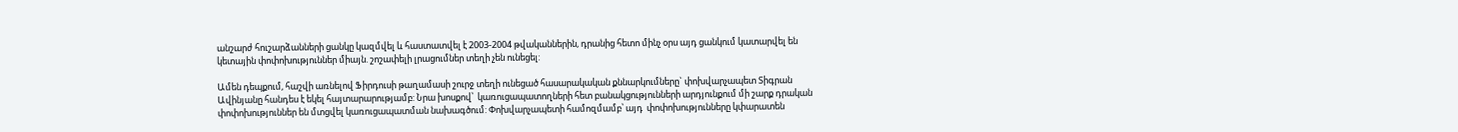անշարժ հուշարձանների ցանկը կազմվել և հաստատվել է 2003-2004 թվականներին, դրանից հետո մինչ օրս այդ ցանկում կատարվել են կետային փոփոխություններ միայն. շոշափելի լրացումներ տեղի չեն ունեցել:

Ամեն դեպքում, հաշվի առնելով Ֆիրդուսի թաղամասի շուրջ տեղի ունեցած հասարակական քննարկումները` փոխվարչապետ Տիգրան Ավինյանը հանդես է եկել հայտարարությամբ: Նրա խոսքով՝  կառուցապատողների հետ բանակցությունների արդյունքում մի շարք դրական փոփոխություններ են մտցվել կառուցապատման նախագծում: Փոխվարչապետի համոզմամբ՝ այդ  փոփոխությունները կփարատեն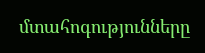մտահոգությունները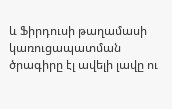և Ֆիրդուսի թաղամասի կառուցապատման ծրագիրը էլ ավելի լավը ու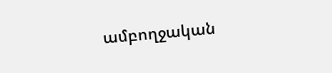ամբողջական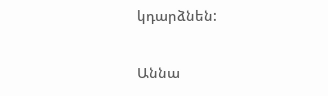կդարձնեն:

Աննա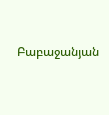Բաբաջանյան